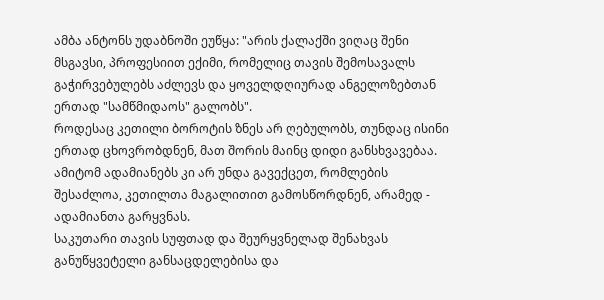ამბა ანტონს უდაბნოში ეუწყა: "არის ქალაქში ვიღაც შენი მსგავსი, პროფესიით ექიმი, რომელიც თავის შემოსავალს გაჭირვებულებს აძლევს და ყოველდღიურად ანგელოზებთან ერთად "სამწმიდაოს" გალობს".
როდესაც კეთილი ბოროტის ზნეს არ ღებულობს, თუნდაც ისინი ერთად ცხოვრობდნენ, მათ შორის მაინც დიდი განსხვავებაა. ამიტომ ადამიანებს კი არ უნდა გავექცეთ, რომლების შესაძლოა, კეთილთა მაგალითით გამოსწორდნენ, არამედ - ადამიანთა გარყვნას.
საკუთარი თავის სუფთად და შეურყვნელად შენახვას განუწყვეტელი განსაცდელებისა და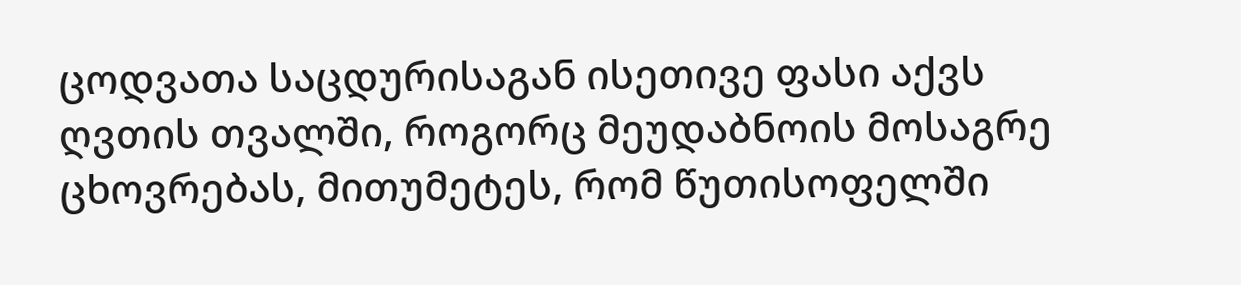ცოდვათა საცდურისაგან ისეთივე ფასი აქვს ღვთის თვალში, როგორც მეუდაბნოის მოსაგრე ცხოვრებას, მითუმეტეს, რომ წუთისოფელში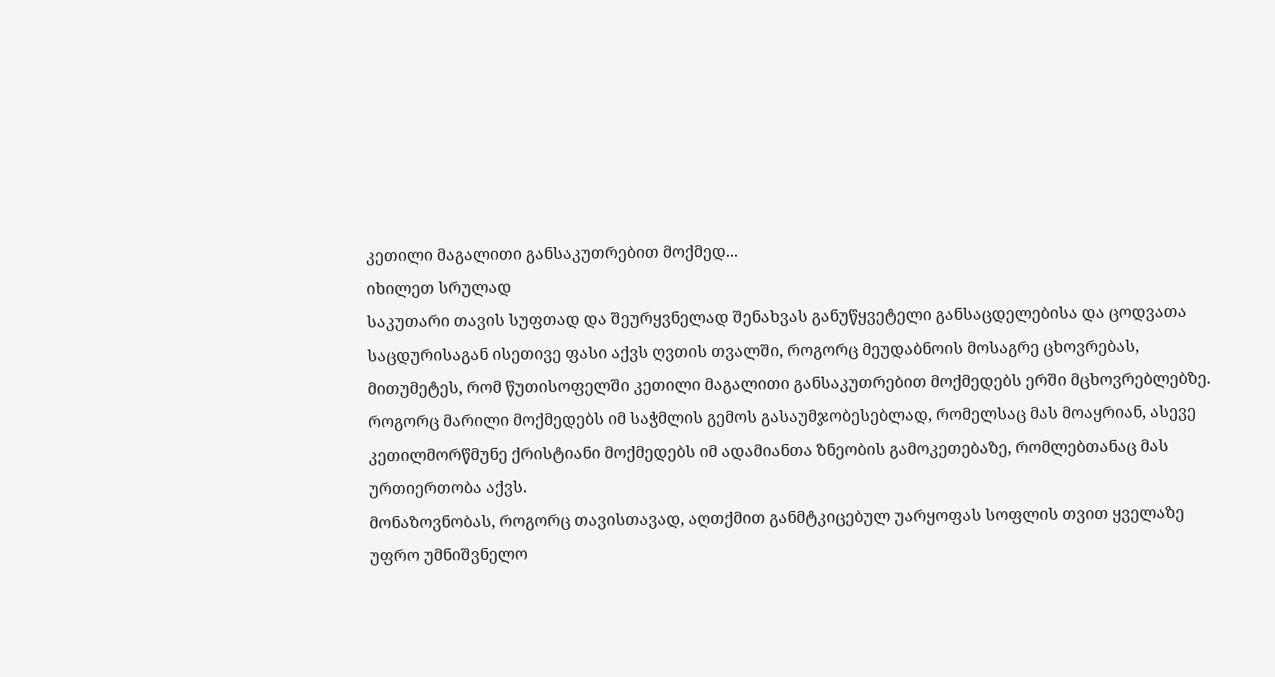კეთილი მაგალითი განსაკუთრებით მოქმედ...
იხილეთ სრულად
საკუთარი თავის სუფთად და შეურყვნელად შენახვას განუწყვეტელი განსაცდელებისა და ცოდვათა საცდურისაგან ისეთივე ფასი აქვს ღვთის თვალში, როგორც მეუდაბნოის მოსაგრე ცხოვრებას, მითუმეტეს, რომ წუთისოფელში კეთილი მაგალითი განსაკუთრებით მოქმედებს ერში მცხოვრებლებზე.
როგორც მარილი მოქმედებს იმ საჭმლის გემოს გასაუმჯობესებლად, რომელსაც მას მოაყრიან, ასევე კეთილმორწმუნე ქრისტიანი მოქმედებს იმ ადამიანთა ზნეობის გამოკეთებაზე, რომლებთანაც მას ურთიერთობა აქვს.
მონაზოვნობას, როგორც თავისთავად, აღთქმით განმტკიცებულ უარყოფას სოფლის თვით ყველაზე უფრო უმნიშვნელო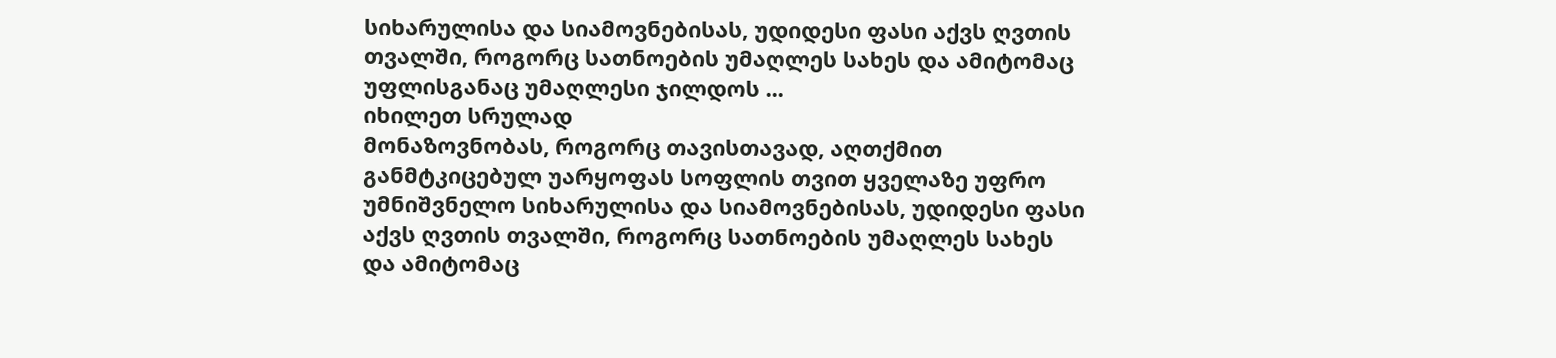სიხარულისა და სიამოვნებისას, უდიდესი ფასი აქვს ღვთის თვალში, როგორც სათნოების უმაღლეს სახეს და ამიტომაც უფლისგანაც უმაღლესი ჯილდოს ...
იხილეთ სრულად
მონაზოვნობას, როგორც თავისთავად, აღთქმით განმტკიცებულ უარყოფას სოფლის თვით ყველაზე უფრო უმნიშვნელო სიხარულისა და სიამოვნებისას, უდიდესი ფასი აქვს ღვთის თვალში, როგორც სათნოების უმაღლეს სახეს და ამიტომაც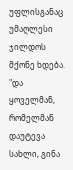უფლისგანაც უმაღლესი ჯილდოს მქონე ხდება. "და ყოველმან, რომელმან დაუტევა სახლი, გინა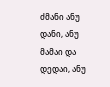ძმანი ანუ დანი, ანუ მამაი და დედაი, ანუ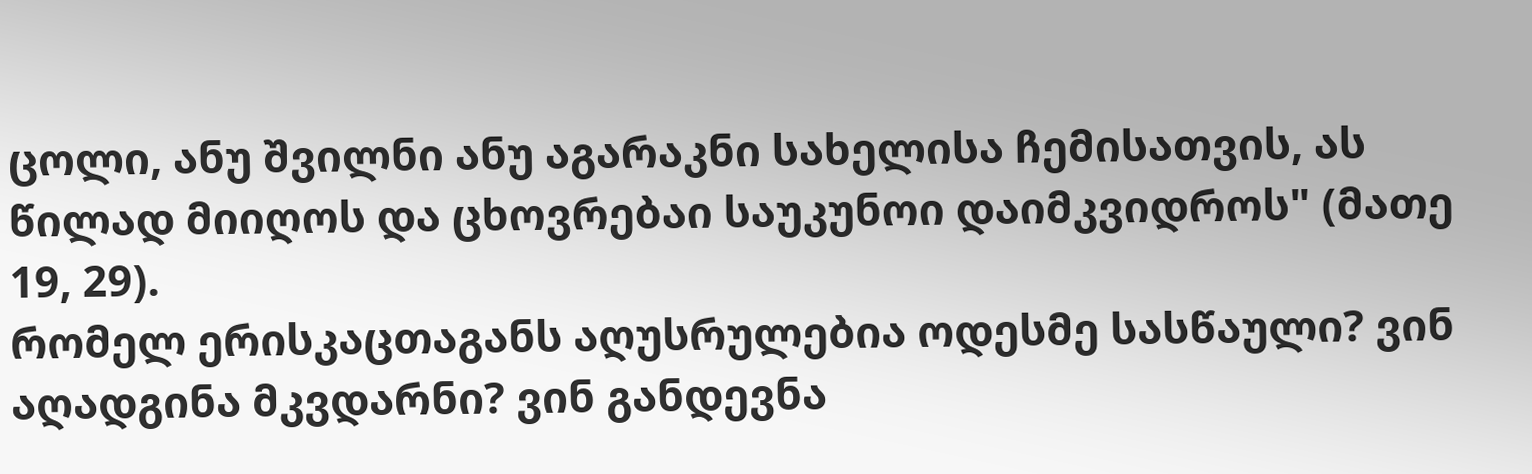ცოლი, ანუ შვილნი ანუ აგარაკნი სახელისა ჩემისათვის, ას წილად მიიღოს და ცხოვრებაი საუკუნოი დაიმკვიდროს" (მათე 19, 29).
რომელ ერისკაცთაგანს აღუსრულებია ოდესმე სასწაული? ვინ აღადგინა მკვდარნი? ვინ განდევნა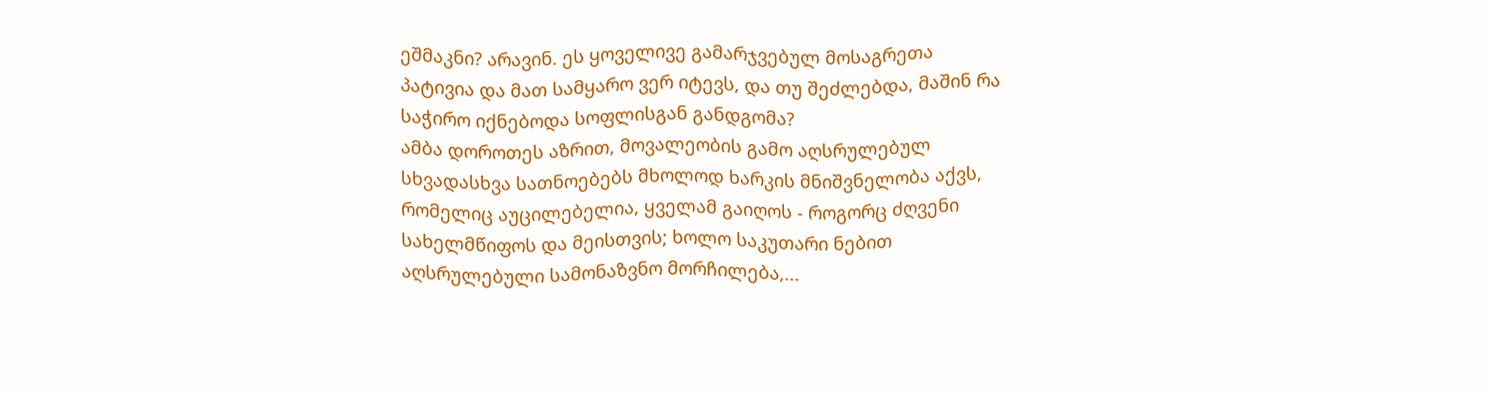ეშმაკნი? არავინ. ეს ყოველივე გამარჯვებულ მოსაგრეთა პატივია და მათ სამყარო ვერ იტევს, და თუ შეძლებდა, მაშინ რა საჭირო იქნებოდა სოფლისგან განდგომა?
ამბა დოროთეს აზრით, მოვალეობის გამო აღსრულებულ სხვადასხვა სათნოებებს მხოლოდ ხარკის მნიშვნელობა აქვს, რომელიც აუცილებელია, ყველამ გაიღოს - როგორც ძღვენი სახელმწიფოს და მეისთვის; ხოლო საკუთარი ნებით აღსრულებული სამონაზვნო მორჩილება,...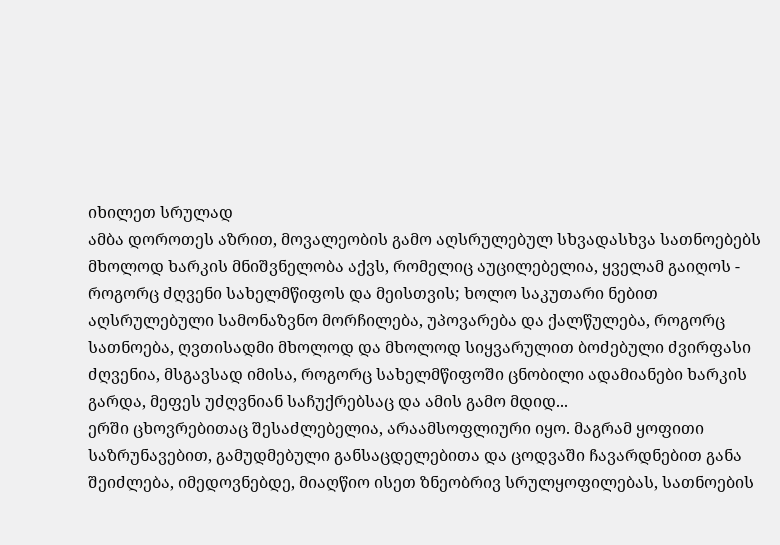იხილეთ სრულად
ამბა დოროთეს აზრით, მოვალეობის გამო აღსრულებულ სხვადასხვა სათნოებებს მხოლოდ ხარკის მნიშვნელობა აქვს, რომელიც აუცილებელია, ყველამ გაიღოს - როგორც ძღვენი სახელმწიფოს და მეისთვის; ხოლო საკუთარი ნებით აღსრულებული სამონაზვნო მორჩილება, უპოვარება და ქალწულება, როგორც სათნოება, ღვთისადმი მხოლოდ და მხოლოდ სიყვარულით ბოძებული ძვირფასი ძღვენია, მსგავსად იმისა, როგორც სახელმწიფოში ცნობილი ადამიანები ხარკის გარდა, მეფეს უძღვნიან საჩუქრებსაც და ამის გამო მდიდ...
ერში ცხოვრებითაც შესაძლებელია, არაამსოფლიური იყო. მაგრამ ყოფითი საზრუნავებით, გამუდმებული განსაცდელებითა და ცოდვაში ჩავარდნებით განა შეიძლება, იმედოვნებდე, მიაღწიო ისეთ ზნეობრივ სრულყოფილებას, სათნოების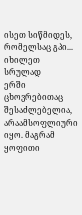ისეთ სიწმიდეს, რომელსაც გპი...
იხილეთ სრულად
ერში ცხოვრებითაც შესაძლებელია, არაამსოფლიური იყო. მაგრამ ყოფითი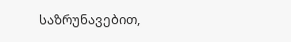საზრუნავებით,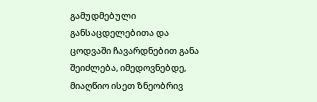გამუდმებული განსაცდელებითა და ცოდვაში ჩავარდნებით განა შეიძლება, იმედოვნებდე, მიაღწიო ისეთ ზნეობრივ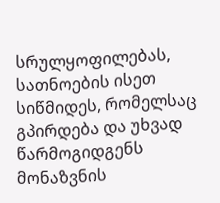სრულყოფილებას, სათნოების ისეთ სიწმიდეს, რომელსაც გპირდება და უხვად წარმოგიდგენს მონაზვნის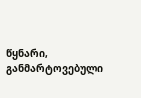წყნარი, განმარტოვებული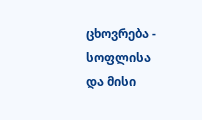ცხოვრება - სოფლისა და მისი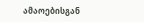ამაოებისგან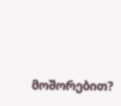მოშორებით?